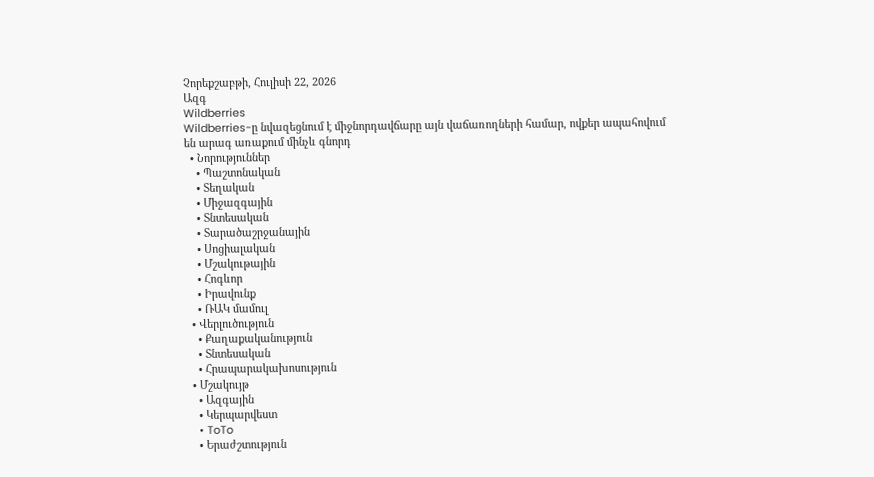Չորեքշաբթի, Հուլիսի 22, 2026
Ազգ
Wildberries
Wildberries-ը նվազեցնում է միջնորդավճարը այն վաճառողների համար, ովքեր ապահովում են արագ առաքում մինչև գնորդ
  • Նորություններ
    • Պաշտոնական
    • Տեղական
    • Միջազգային
    • Տնտեսական
    • Տարածաշրջանային
    • Սոցիալական
    • Մշակութային
    • Հոգևոր
    • Իրավունք
    • ՌԱԿ մամուլ
  • Վերլուծություն
    • Քաղաքականություն
    • Տնտեսական
    • Հրապարակախոսություն
  • Մշակույթ
    • Ազգային
    • Կերպարվեստ
    • ToTo
    • Երաժշտություն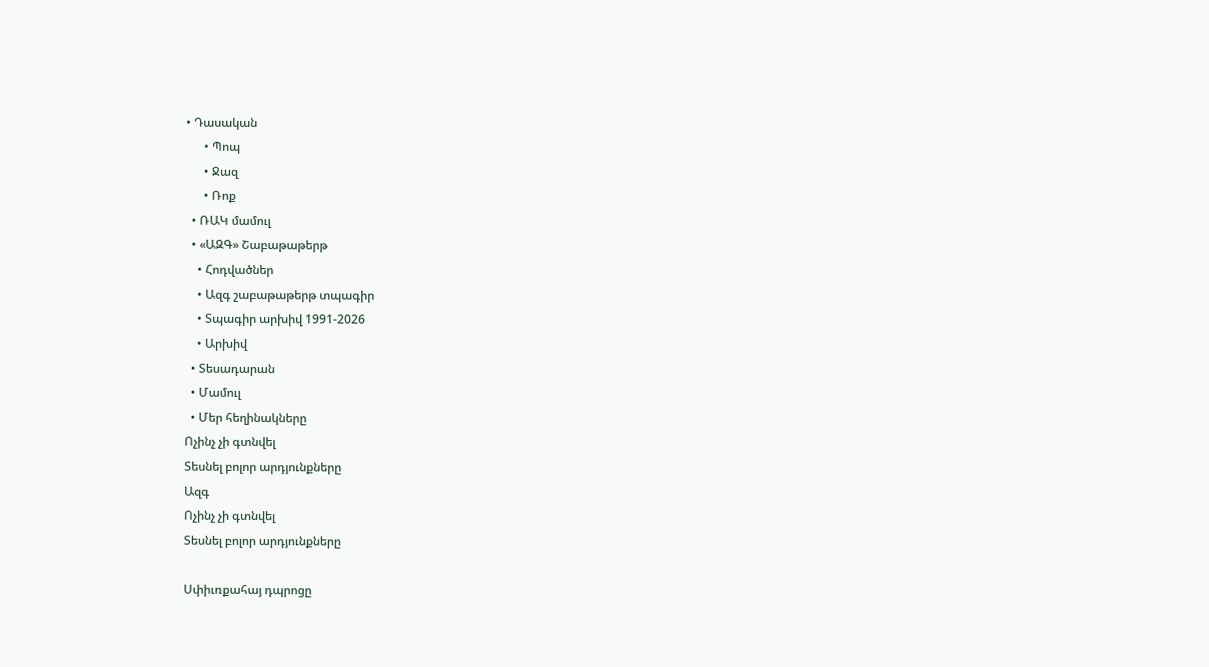• Դասական
      • Պոպ
      • Ջազ
      • Ռոք
  • ՌԱԿ մամուլ
  • «ԱԶԳ» Շաբաթաթերթ
    • Հոդվածներ
    • Ազգ շաբաթաթերթ տպագիր
    • Տպագիր արխիվ 1991-2026
    • Արխիվ
  • Տեսադարան
  • Մամուլ
  • Մեր հեղինակները
Ոչինչ չի գտնվել
Տեսնել բոլոր արդյունքները
Ազգ
Ոչինչ չի գտնվել
Տեսնել բոլոր արդյունքները

Սփիւռքահայ դպրոցը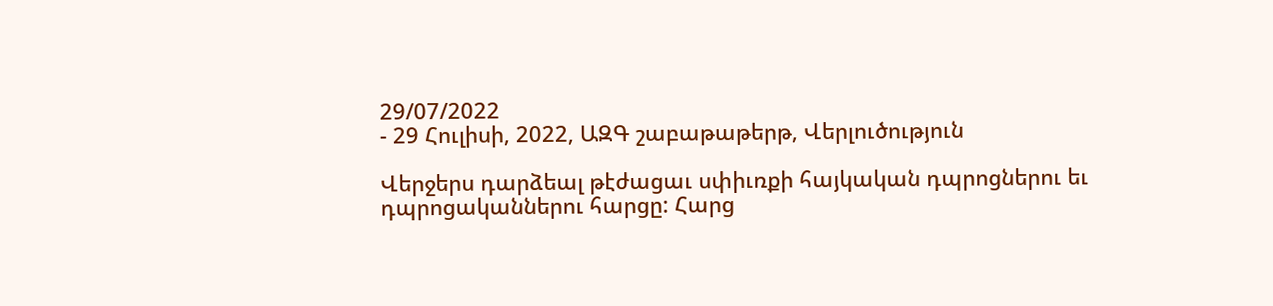29/07/2022
- 29 Հուլիսի, 2022, ԱԶԳ շաբաթաթերթ, Վերլուծություն

Վերջերս դարձեալ թէժացաւ սփիւռքի հայկական դպրոցներու եւ դպրոցականներու հարցը: Հարց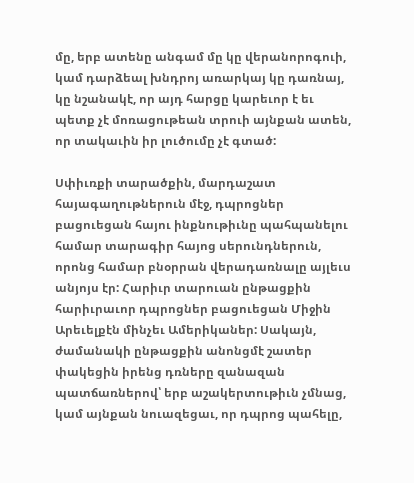մը, երբ ատենը անգամ մը կը վերանորոգուի, կամ դարձեալ խնդրոյ առարկայ կը դառնայ, կը նշանակէ, որ այդ հարցը կարեւոր է եւ պետք չէ մոռացութեան տրուի այնքան ատեն, որ տակաւին իր լուծումը չէ գտած:

Սփիւռքի տարածքին, մարդաշատ հայագաղութներուն մէջ, դպրոցներ բացուեցան հայու ինքնութիւնը պահպանելու համար տարագիր հայոց սերունդներուն, որոնց համար բնօրրան վերադառնալը այլեւս անյոյս էր: Հարիւր տարուան ընթացքին հարիւրաւոր դպրոցներ բացուեցան Միջին Արեւելքէն մինչեւ Ամերիկաներ: Սակայն, ժամանակի ընթացքին անոնցմէ շատեր փակեցին իրենց դռները զանազան պատճառներով՝ երբ աշակերտութիւն չմնաց, կամ այնքան նուազեցաւ, որ դպրոց պահելը,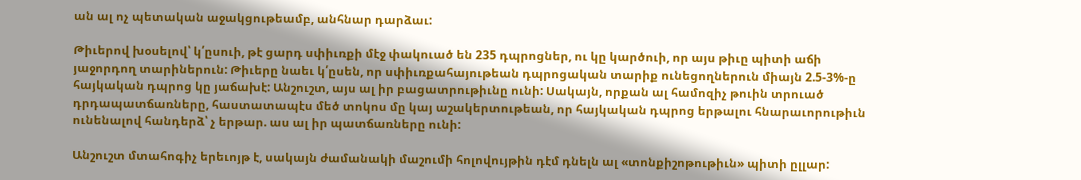ան ալ ոչ պետական աջակցութեամբ, անհնար դարձաւ:

Թիւերով խօսելով՝ կ՛ըսուի, թէ ցարդ սփիւռքի մէջ փակուած են 235 դպրոցներ, ու կը կարծուի, որ այս թիւը պիտի աճի յաջորդող տարիներուն: Թիւերը նաեւ կ՛ըսեն, որ սփիւռքահայութեան դպրոցական տարիք ունեցողներուն միայն 2.5-3%-ը հայկական դպրոց կը յաճախէ: Անշուշտ, այս ալ իր բացատրութիւնը ունի: Սակայն, որքան ալ համոզիչ թուին տրուած դրդապատճառները, հաստատապէս մեծ տոկոս մը կայ աշակերտութեան, որ հայկական դպրոց երթալու հնարաւորութիւն ունենալով հանդերձ՝ չ երթար. աս ալ իր պատճառները ունի:

Անշուշտ մտահոգիչ երեւոյթ է, սակայն ժամանակի մաշումի հոլովույթին դէմ դնելն ալ «տոնքիշոթութիւն» պիտի ըլլար: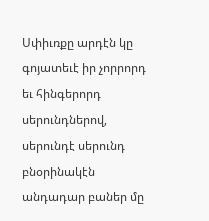Սփիւռքը արդէն կը գոյատեւէ իր չորրորդ եւ հինգերորդ սերունդներով, սերունդէ սերունդ բնօրինակէն անդադար բաներ մը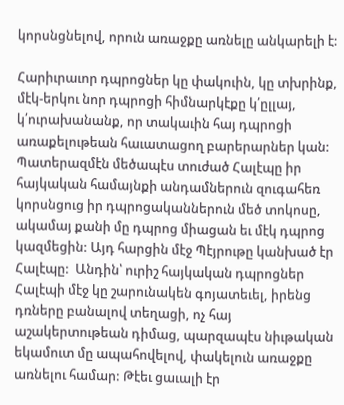կորսնցնելով, որուն առաջքը առնելը անկարելի է:

Հարիւրաւոր դպրոցներ կը փակուին, կը տխրինք, մէկ-երկու նոր դպրոցի հիմնարկէքը կ՛ըլլայ,  կ՛ուրախանանք, որ տակաւին հայ դպրոցի առաքելութեան հաւատացող բարերարներ կան:  Պատերազմէն մեծապէս տուժած Հալէպը իր հայկական համայնքի անդամներուն զուգահեռ կորսնցուց իր դպրոցականներուն մեծ տոկոսը, ակամայ քանի մը դպրոց միացան եւ մէկ դպրոց կազմեցին: Այդ հարցին մէջ Պէյրութը կանխած էր Հալէպը:  Անդին՝ ուրիշ հայկական դպրոցներ Հալէպի մէջ կը շարունակեն գոյատեւել, իրենց դռները բանալով տեղացի, ոչ հայ աշակերտութեան դիմաց, պարզապէս նիւթական եկամուտ մը ապահովելով, փակելուն առաջքը առնելու համար: Թէեւ ցաւալի էր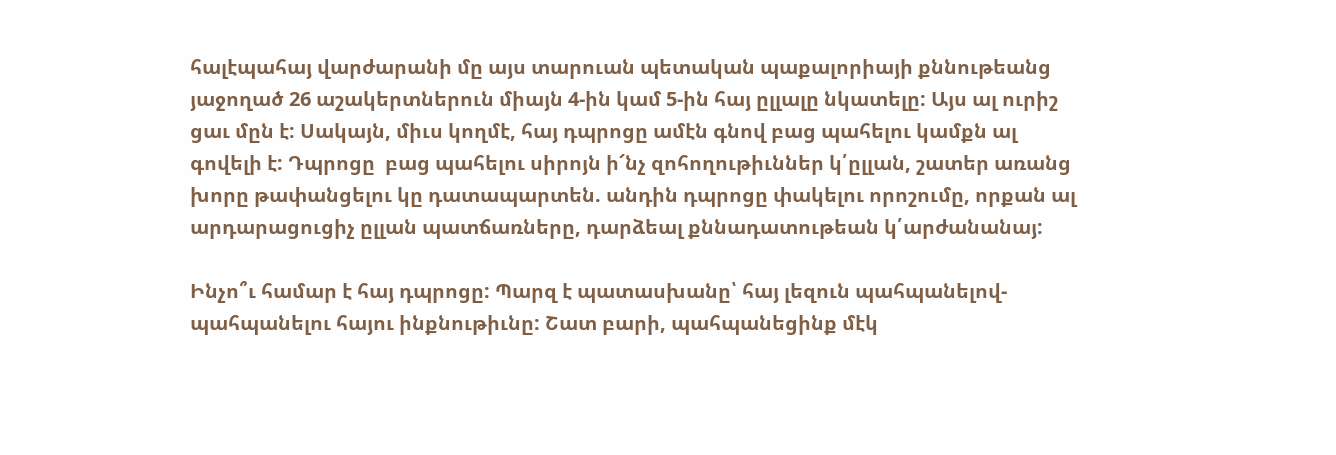հալէպահայ վարժարանի մը այս տարուան պետական պաքալորիայի քննութեանց յաջողած 26 աշակերտներուն միայն 4-ին կամ 5-ին հայ ըլլալը նկատելը: Այս ալ ուրիշ ցաւ մըն է: Սակայն, միւս կողմէ, հայ դպրոցը ամէն գնով բաց պահելու կամքն ալ գովելի է: Դպրոցը  բաց պահելու սիրոյն ի՜նչ զոհողութիւններ կ՛ըլլան, շատեր առանց խորը թափանցելու կը դատապարտեն. անդին դպրոցը փակելու որոշումը, որքան ալ արդարացուցիչ ըլլան պատճառները, դարձեալ քննադատութեան կ՛արժանանայ:

Ինչո՞ւ համար է հայ դպրոցը: Պարզ է պատասխանը՝ հայ լեզուն պահպանելով-պահպանելու հայու ինքնութիւնը: Շատ բարի, պահպանեցինք մէկ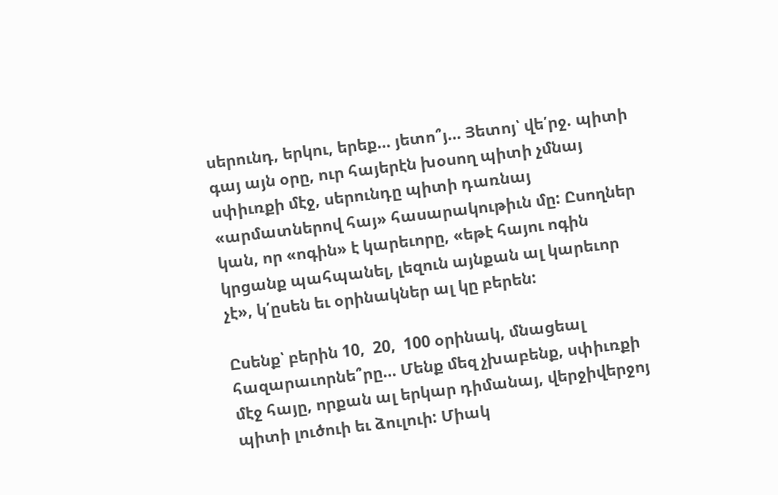սերունդ, երկու, երեք… յետո՞յ… Յետոյ՝ վե՛րջ. պիտի գայ այն օրը, ուր հայերէն խօսող պիտի չմնայ սփիւռքի մէջ, սերունդը պիտի դառնայ «արմատներով հայ» հասարակութիւն մը: Ըսողներ կան, որ «ոգին» է կարեւորը, «եթէ հայու ոգին կրցանք պահպանել, լեզուն այնքան ալ կարեւոր չէ», կ՛ըսեն եւ օրինակներ ալ կը բերեն:

Ըսենք՝ բերին 10,  20,  100 օրինակ, մնացեալ հազարաւորնե՞րը… Մենք մեզ չխաբենք, սփիւռքի մէջ հայը, որքան ալ երկար դիմանայ, վերջիվերջոյ պիտի լուծուի եւ ձուլուի: Միակ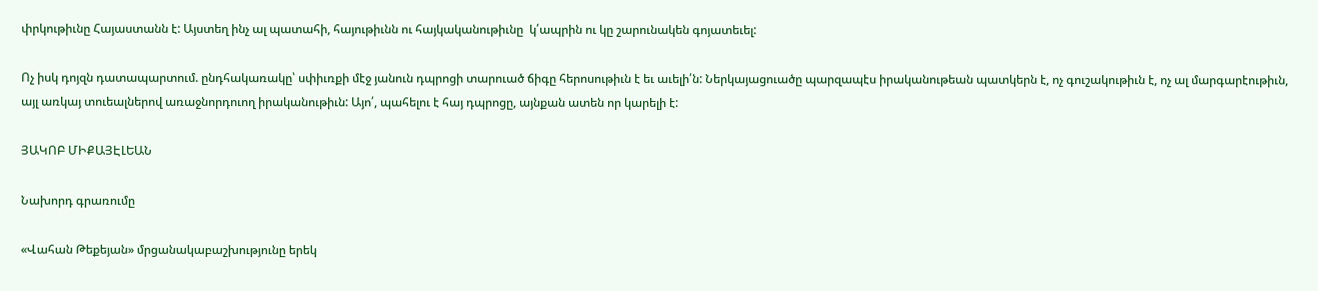փրկութիւնը Հայաստանն է: Այստեղ ինչ ալ պատահի, հայութիւնն ու հայկականութիւնը  կ՛ապրին ու կը շարունակեն գոյատեւել:

Ոչ իսկ դոյզն դատապարտում. ընդհակառակը՝ սփիւռքի մէջ յանուն դպրոցի տարուած ճիգը հերոսութիւն է եւ աւելի՛ն: Ներկայացուածը պարզապէս իրականութեան պատկերն է, ոչ գուշակութիւն է, ոչ ալ մարգարէութիւն, այլ առկայ տուեալներով առաջնորդուող իրականութիւն: Այո՛, պահելու է հայ դպրոցը, այնքան ատեն որ կարելի է:

ՅԱԿՈԲ ՄԻՔԱՅԷԼԵԱՆ

Նախորդ գրառումը

«Վահան Թեքեյան» մրցանակաբաշխությունը երեկ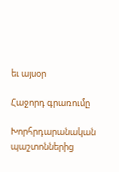եւ այսօր

Հաջորդ գրառումը

Խորհրդարանական պաշտոններից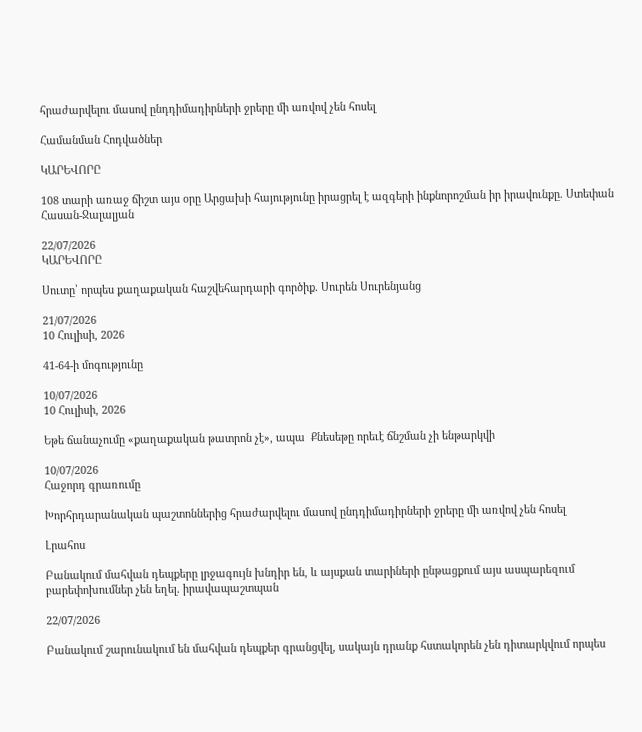հրաժարվելու մասով ընդդիմադիրների ջրերը մի առվով չեն հոսել

Համանման Հոդվածներ

ԿԱՐԵՎՈՐԸ

108 տարի առաջ ճիշտ այս օրը Արցախի հայությունը իրացրել է ազգերի ինքնորոշման իր իրավունքը. Ստեփան Հասան-Ջալալյան

22/07/2026
ԿԱՐԵՎՈՐԸ

Սուտը՝ որպես քաղաքական հաշվեհարդարի գործիք. Սուրեն Սուրենյանց

21/07/2026
10 Հուլիսի, 2026

41-64-ի մոգությունը

10/07/2026
10 Հուլիսի, 2026

Եթե ճանաչումը «քաղաքական թատրոն չէ», ապա  Քնեսեթը որեւէ ճնշման չի ենթարկվի

10/07/2026
Հաջորդ գրառումը

Խորհրդարանական պաշտոններից հրաժարվելու մասով ընդդիմադիրների ջրերը մի առվով չեն հոսել

Լրահոս

Բանակում մահվան դեպքերը լրջագույն խնդիր են, և այսքան տարիների ընթացքում այս ասպարեզում բարեփոխումներ չեն եղել. իրավապաշտպան

22/07/2026

Բանակում շարունակում են մահվան դեպքեր գրանցվել, սակայն դրանք հստակորեն չեն դիտարկվում որպես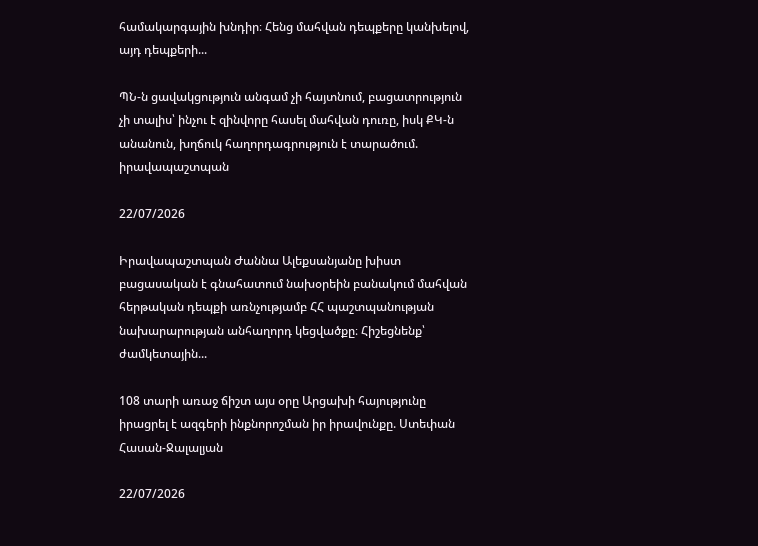համակարգային խնդիր։ Հենց մահվան դեպքերը կանխելով, այդ դեպքերի...

ՊՆ-ն ցավակցություն անգամ չի հայտնում, բացատրություն չի տալիս՝ ինչու է զինվորը հասել մահվան դուռը, իսկ ՔԿ-ն անանուն, խղճուկ հաղորդագրություն է տարածում. իրավապաշտպան

22/07/2026

Իրավապաշտպան Ժաննա Ալեքսանյանը խիստ բացասական է գնահատում նախօրեին բանակում մահվան հերթական դեպքի առնչությամբ ՀՀ պաշտպանության նախարարության անհաղորդ կեցվածքը։ Հիշեցնենք՝ ժամկետային...

108 տարի առաջ ճիշտ այս օրը Արցախի հայությունը իրացրել է ազգերի ինքնորոշման իր իրավունքը. Ստեփան Հասան-Ջալալյան

22/07/2026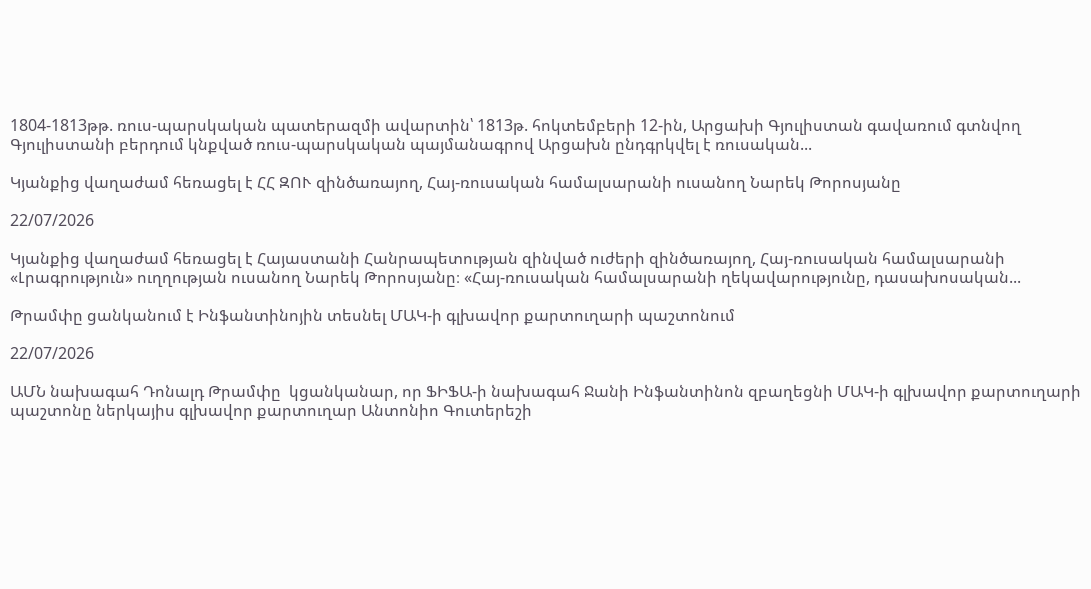1804-1813թթ. ռուս-պարսկական պատերազմի ավարտին՝ 1813թ. հոկտեմբերի 12-ին, Արցախի Գյուլիստան գավառում գտնվող Գյուլիստանի բերդում կնքված ռուս-պարսկական պայմանագրով Արցախն ընդգրկվել է ռուսական...

Կյանքից վաղաժամ հեռացել է ՀՀ ԶՈՒ զինծառայող, Հայ-ռուսական համալսարանի ուսանող Նարեկ Թորոսյանը

22/07/2026

Կյանքից վաղաժամ հեռացել է Հայաստանի Հանրապետության զինված ուժերի զինծառայող, Հայ-ռուսական համալսարանի «Լրագրություն» ուղղության ուսանող Նարեկ Թորոսյանը։ «Հայ-ռուսական համալսարանի ղեկավարությունը, դասախոսական...

Թրամփը ցանկանում է Ինֆանտինոյին տեսնել ՄԱԿ-ի գլխավոր քարտուղարի պաշտոնում

22/07/2026

ԱՄՆ նախագահ Դոնալդ Թրամփը  կցանկանար, որ ՖԻՖԱ-ի նախագահ Ջանի Ինֆանտինոն զբաղեցնի ՄԱԿ-ի գլխավոր քարտուղարի պաշտոնը ներկայիս գլխավոր քարտուղար Անտոնիո Գուտերեշի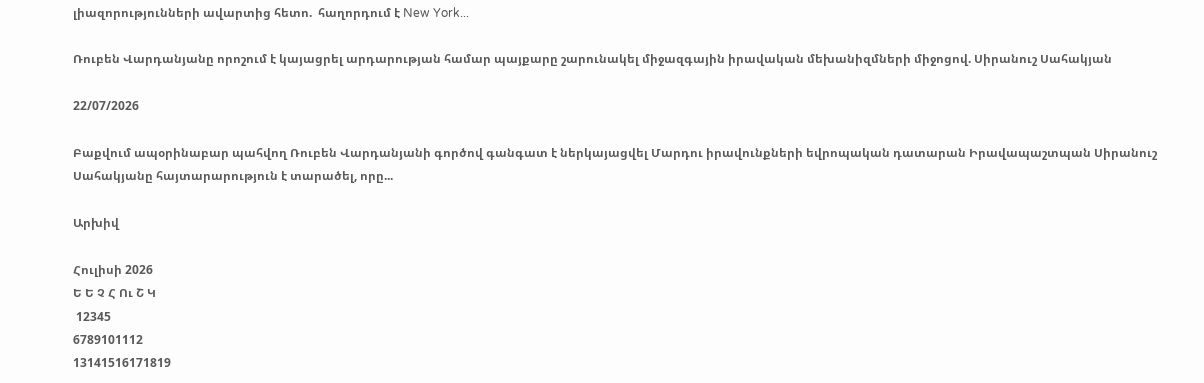լիազորությունների ավարտից հետո.  հաղորդում է New York...

Ռուբեն Վարդանյանը որոշում է կայացրել արդարության համար պայքարը շարունակել միջազգային իրավական մեխանիզմների միջոցով. Սիրանուշ Սահակյան

22/07/2026

Բաքվում ապօրինաբար պահվող Ռուբեն Վարդանյանի գործով գանգատ է ներկայացվել Մարդու իրավունքների եվրոպական դատարան Իրավապաշտպան Սիրանուշ Սահակյանը հայտարարություն է տարածել, որը...

Արխիվ

Հուլիսի 2026
Ե Ե Չ Հ Ու Շ Կ
 12345
6789101112
13141516171819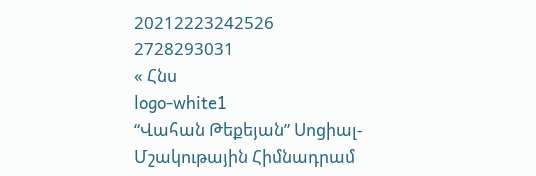20212223242526
2728293031
« Հնս
logo-white1
“Վահան Թեքեյան” Սոցիալ-Մշակութային Հիմնադրամ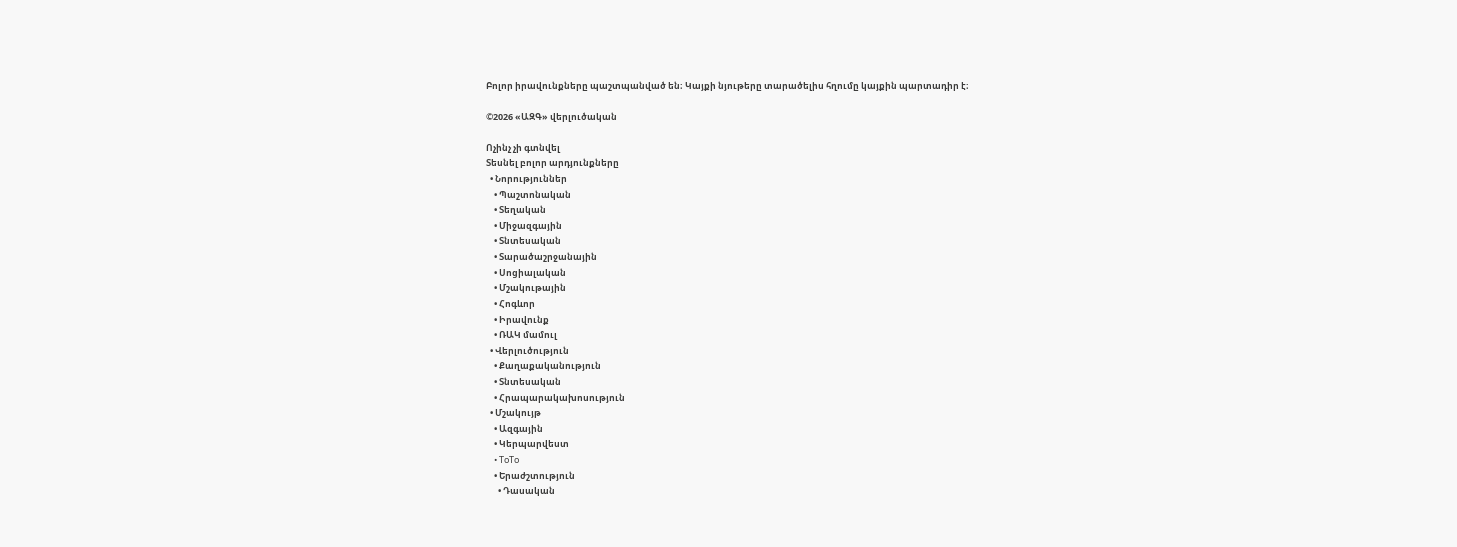Բոլոր իրավունքները պաշտպանված են։ Կայքի նյութերը տարածելիս հղումը կայքին պարտադիր է։

©2026 «ԱԶԳ» վերլուծական

Ոչինչ չի գտնվել
Տեսնել բոլոր արդյունքները
  • Նորություններ
    • Պաշտոնական
    • Տեղական
    • Միջազգային
    • Տնտեսական
    • Տարածաշրջանային
    • Սոցիալական
    • Մշակութային
    • Հոգևոր
    • Իրավունք
    • ՌԱԿ մամուլ
  • Վերլուծություն
    • Քաղաքականություն
    • Տնտեսական
    • Հրապարակախոսություն
  • Մշակույթ
    • Ազգային
    • Կերպարվեստ
    • ToTo
    • Երաժշտություն
      • Դասական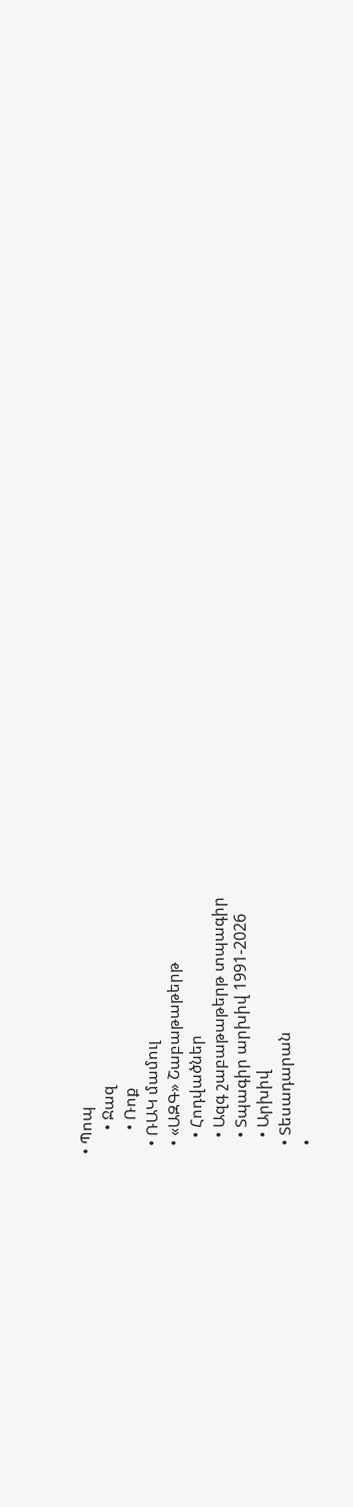• Պոպ
      • Ջազ
      • Ռոք
  • ՌԱԿ մամուլ
  • «ԱԶԳ» Շաբաթաթերթ
    • Հոդվածներ
    • Ազգ շաբաթաթերթ տպագիր
    • Տպագիր արխիվ 1991-2026
    • Արխիվ
  • Տեսադարան
  •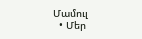Մամուլ
  • Մեր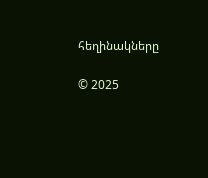հեղինակները

© 2025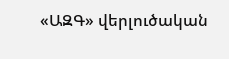«ԱԶԳ» վերլուծական